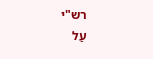רש"י
עַל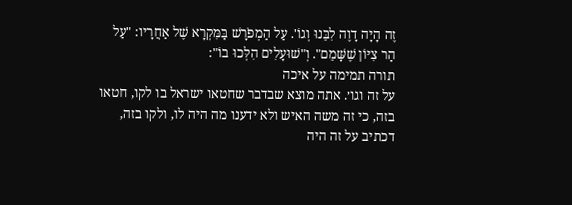זֶה הָיָה דָוֶה לִבֵּנוּ וְגוֹ'. עַל הַמְפֹרָשׁ בַּמִּקְרָא שֶׁל אַחֲרָיו: "עַל הַר צִיּוֹן שֶׁשָּׁמֵם". וְ"שׁוּעָלִים הִלְּכוּ בוֹ":
תורה תמימה על איכה
על זה וגו׳. אתה מוצא שבדבר שחטאו ישראל בו לקו, חטאו בזה, כי זה משה האיש ולא ידענו מה היה לו, ולקו בזה, דכתיב על זה היה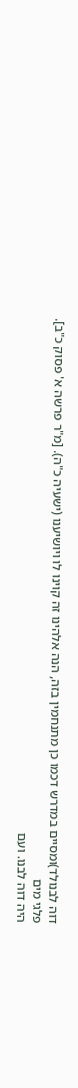דוה לבנולד)ומסיים במדרש דכמו כן מתנחמין בזה, הנה אלהינו זה קוינו לו ויושיענו (ישעיה כ"ה). [מ"ר פרשה א' פסוק כ"ב].
פלגי מים
היה דוה לבנו. ועם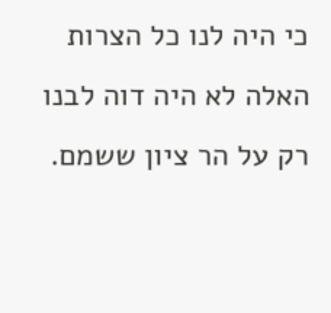כי היה לנו כל הצרות האלה לא היה דוה לבנו רק על הר ציון ששמם.